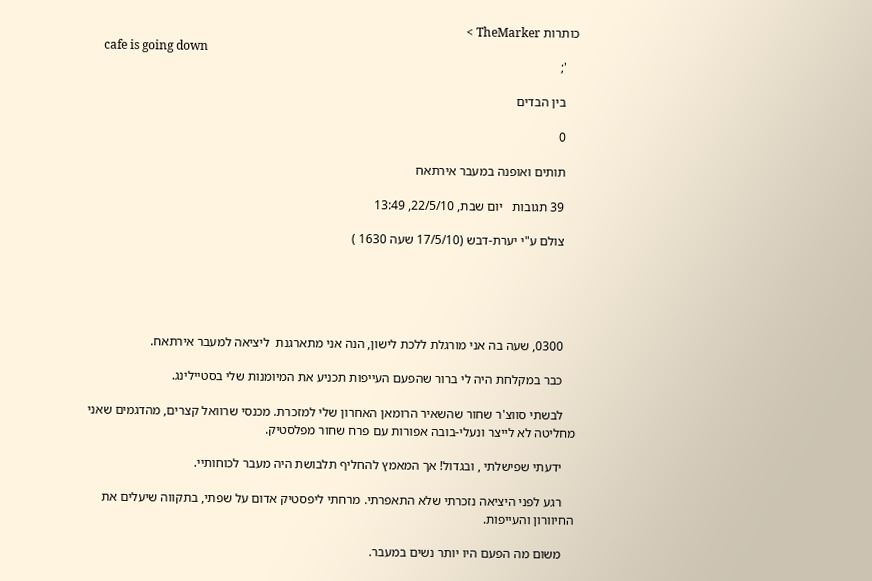כותרות TheMarker >
    cafe is going down
    ';

    בין הבדים

    0

    תותים ואופנה במעבר אירתאח

    39 תגובות   יום שבת, 22/5/10, 13:49

    צולם ע"י יערת-דבש (17/5/10 שעה 1630 )





    0300, שעה בה אני מורגלת ללכת לישון, הנה אני מתארגנת  ליציאה למעבר אירתאח.

    כבר במקלחת היה לי ברור שהפעם העייפות תכניע את המיומנות שלי בסטיילינג.

    לבשתי סווצ'ר שחור שהשאיר הרומאן האחרון שלי למזכרת. מכנסי שרוואל קצרים, מהדגמים שאני מחליטה לא לייצר ונעלי-בובה אפורות עם פרח שחור מפלסטיק.

    ידעתי שפישלתי , ובגדול! אך המאמץ להחליף תלבושת היה מעבר לכוחותיי.

    רגע לפני היציאה נזכרתי שלא התאפרתי. מרחתי ליפסטיק אדום על שפתי, בתקווה שיעלים את החיוורון והעייפות.

    משום מה הפעם היו יותר נשים במעבר.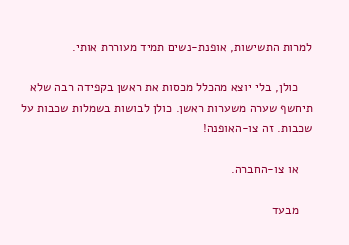למרות התשישות, אופנת-נשים תמיד מעוררת אותי.

    כולן, בלי יוצא מהכלל מכסות את ראשן בקפידה רבה שלא תיחשף שערה משערות ראשן. כולן לבושות בשמלות שכבות על שכבות. זה צו-האופנה!

    או צו-החברה.

    מבעד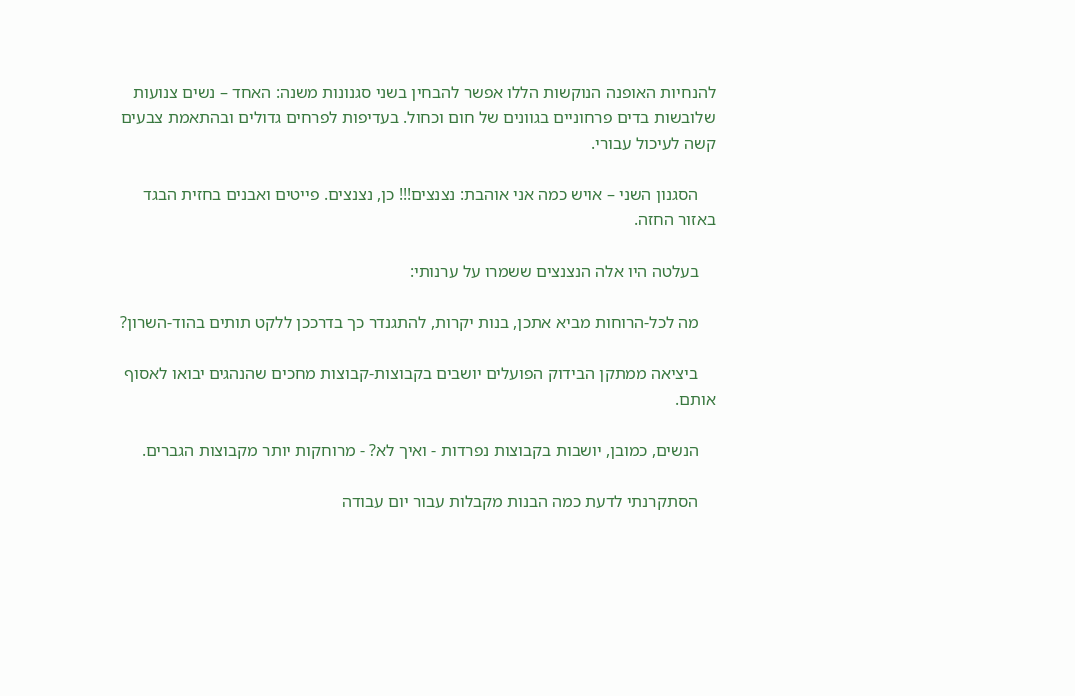להנחיות האופנה הנוקשות הללו אפשר להבחין בשני סגנונות משנה: האחד – נשים צנועות שלובשות בדים פרחוניים בגוונים של חום וכחול. בעדיפות לפרחים גדולים ובהתאמת צבעים קשה לעיכול עבורי.

    הסגנון השני – אויש כמה אני אוהבת: נצנצים!!! כן, נצנצים. פייטים ואבנים בחזית הבגד באזור החזה.

    בעלטה היו אלה הנצנצים ששמרו על ערנותי:

    מה לכל-הרוחות מביא אתכן, בנות יקרות, להתגנדר כך בדרככן ללקט תותים בהוד-השרון?

    ביציאה ממתקן הבידוק הפועלים יושבים בקבוצות-קבוצות מחכים שהנהגים יבואו לאסוף אותם.

    הנשים, כמובן, יושבות בקבוצות נפרדות - ואיך לא? - מרוחקות יותר מקבוצות הגברים.

    הסתקרנתי לדעת כמה הבנות מקבלות עבור יום עבודה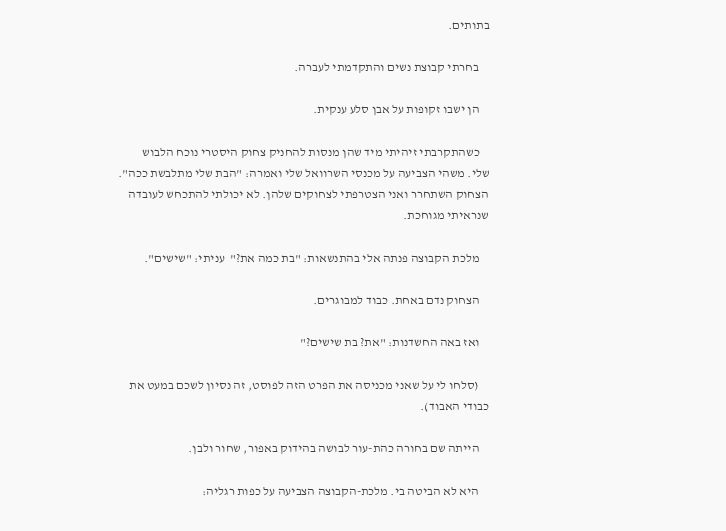בתותים.

    בחרתי קבוצת נשים והתקדמתי לעברה.

    הן ישבו זקופות על אבן סלע ענקית.

    כשהתקרבתי זיהיתי מיד שהן מנסות להחניק צחוק היסטרי נוכח הלבוש שלי. משהי הצביעה על מכנסי השרוואל שלי ואמרה: "הבת שלי מתלבשת ככה". הצחוק השתחרר ואני הצטרפתי לצחוקים שלהן. לא יכולתי להתכחש לעובדה שנראיתי מגוחכת.

    מלכת הקבוצה פנתה אלי בהתנשאות: "בת כמה את?"  עניתי: "שישים".

    הצחוק נדם באחת. כבוד למבוגרים.

    ואז באה החשדנות: "את? בת שישים?"

    (סלחו לי על שאני מכניסה את הפרט הזה לפוסט, זה נסיון לשכם במעט את כבודי האבוד).

    הייתה שם בחורה כהת-עור לבושה בהידוק באפור, שחור ולבן.

    היא לא הביטה בי. מלכת-הקבוצה הצביעה על כפות רגליה: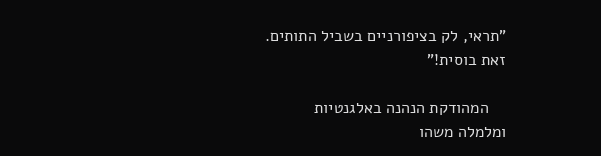"תראי, לק בציפורניים בשביל התותים. זאת בוסית!"

    המהודקת הנהנה באלגנטיות ומלמלה משהו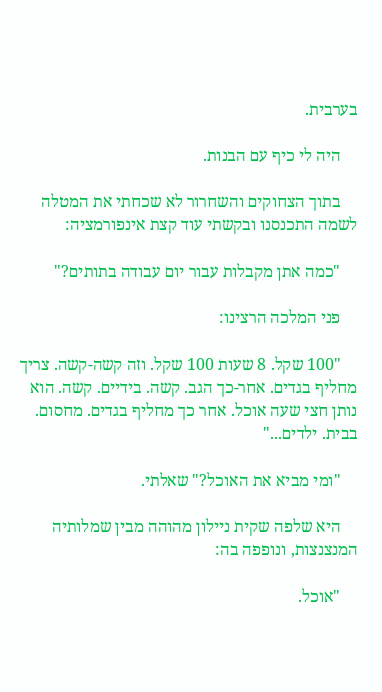בערבית.

    היה לי כיף עם הבנות.

    בתוך הצחוקים והשחרור לא שכחתי את המטלה לשמה התכנסנו ובקשתי עוד קצת אינפורמציה:

    "כמה אתן מקבלות עבור יום עבודה בתותים?"

    פני המלכה הרצינו:

    "100 שקל. 8 שעות 100 שקל. וזה קשה-קשה. צריך מחליף בגדים. אחר-כך הגב. קשה. בידיים. קשה. הוא נותן חצי שעה אוכל. אחר כך מחליף בגדים. מחסום. בבית. ילדים..."

    "ומי מביא את האוכל?" שאלתי.

    היא שלפה שקית ניילון מהוהה מבין שמלותיה המנצנצות, ונופפה בה:

    "אוכל.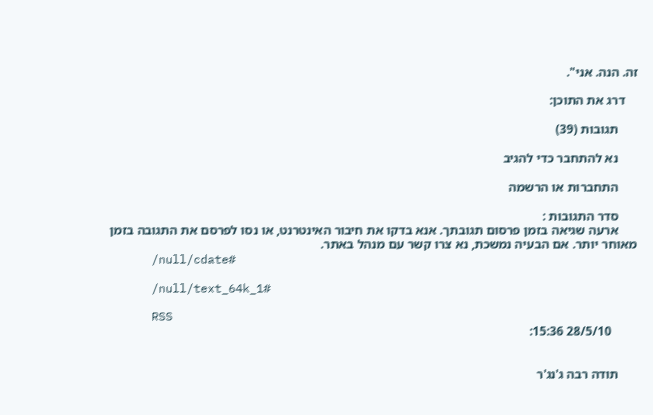זה. הנה. אני".

    דרג את התוכן:

      תגובות (39)

      נא להתחבר כדי להגיב

      התחברות או הרשמה

      סדר התגובות :
      ארעה שגיאה בזמן פרסום תגובתך. אנא בדקו את חיבור האינטרנט, או נסו לפרסם את התגובה בזמן מאוחר יותר. אם הבעיה נמשכת, נא צרו קשר עם מנהל באתר.
      /null/cdate#

      /null/text_64k_1#

      RSS
        28/5/10 15:36:


      תודה רבה ג'נג'ר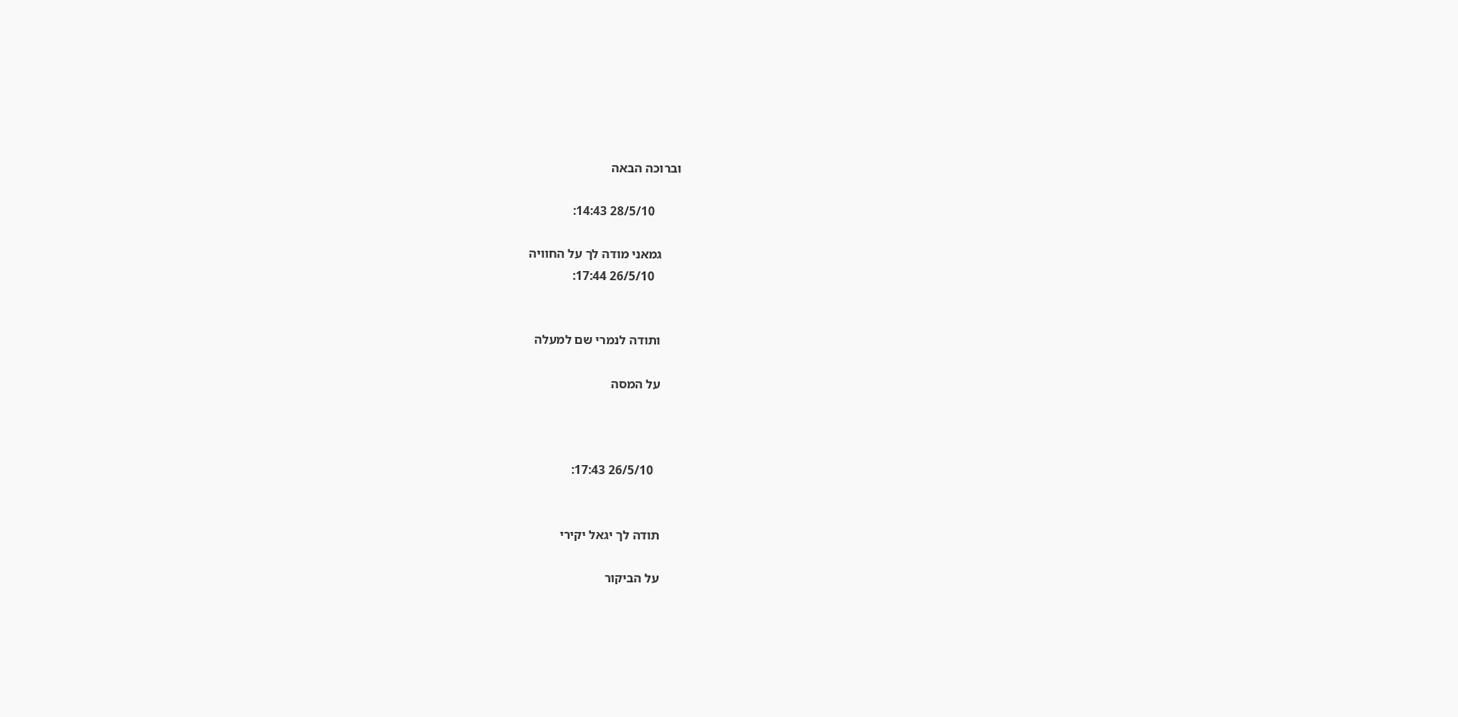וברוכה הבאה

        28/5/10 14:43:

      גמאני מודה לך על החוויה
        26/5/10 17:44:


      ותודה לנמרי שם למעלה

      על המסה



        26/5/10 17:43:


      תודה לך יגאל יקירי

      על הביקור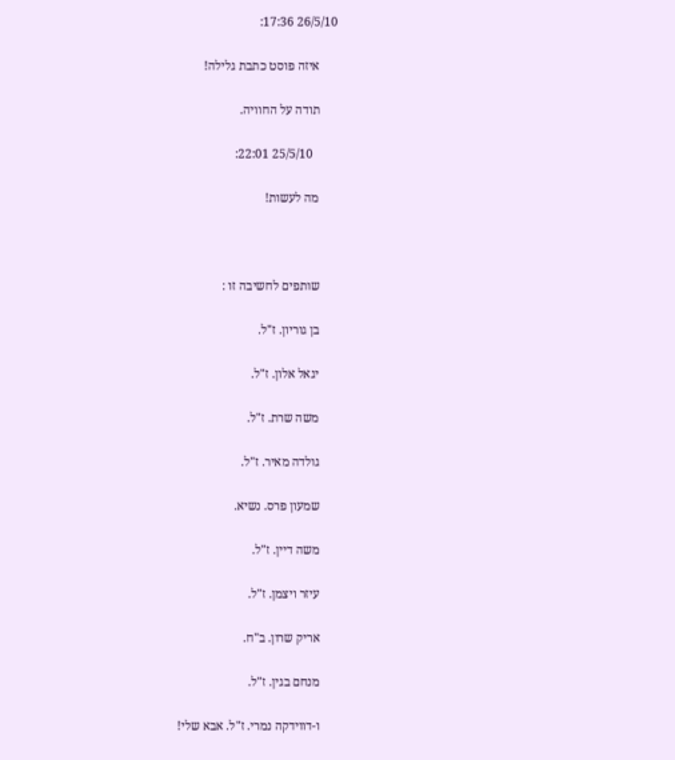26/5/10 17:36:

      איזה פוסט כתבת גלילה!

      תודה על החוויה.

        25/5/10 22:01:

      מה לעשות!



      שותפים לחשיבה זו :

      בן גוריון. ז"ל.

      יגאל אלון. ז"ל.

      משה שרת. ז"ל.

      גולדה מאיר. ז"ל.

      שמעון פרס. נשיא.

      משה דיין. ז"ל.

      עיזר ויצמן. ז"ל.

      אריק שרון. ב"ח.

      מנחם בגין. ז"ל.

      ו-דווידקה נמרי. ז"ל. אבא שלי!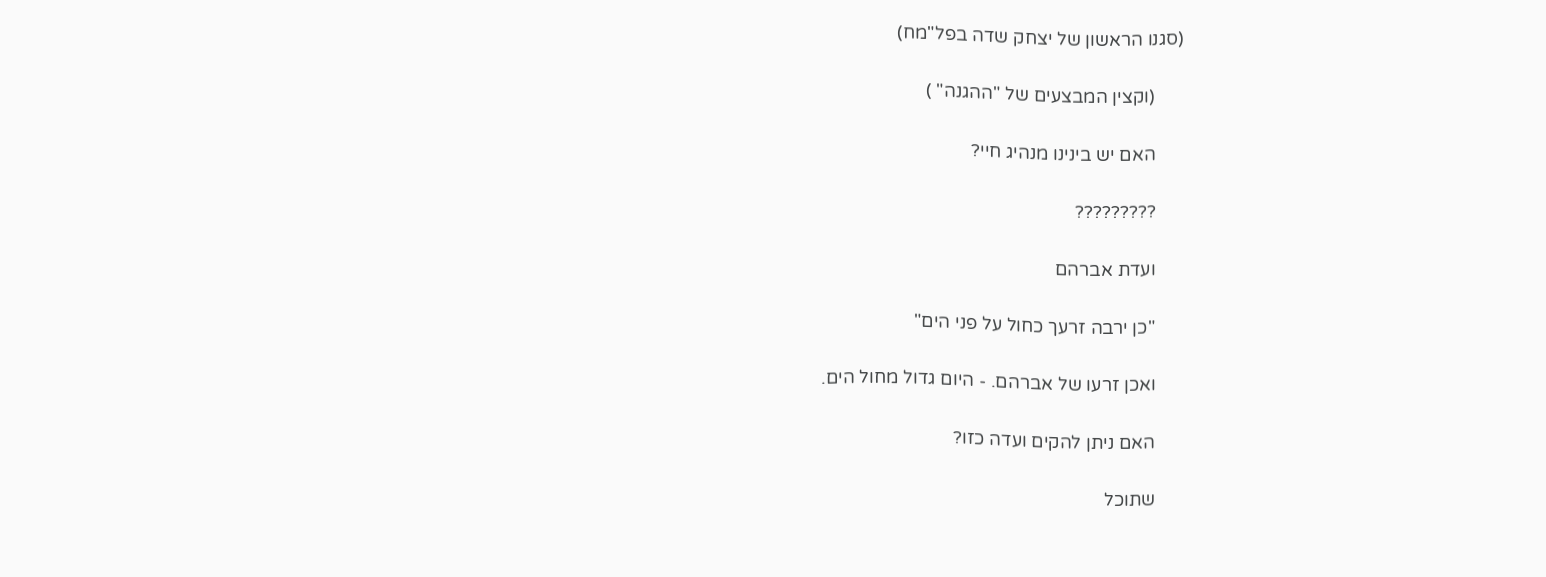(סגנו הראשון של יצחק שדה בפל"מח)

      (וקצין המבצעים של "ההגנה" )

      האם יש בינינו מנהיג חיי?

      ?????????

      ועדת אברהם

      "כן ירבה זרעך כחול על פני הים"

      ואכן זרעו של אברהם. - היום גדול מחול הים.

      האם ניתן להקים ועדה כזו?

      שתוכל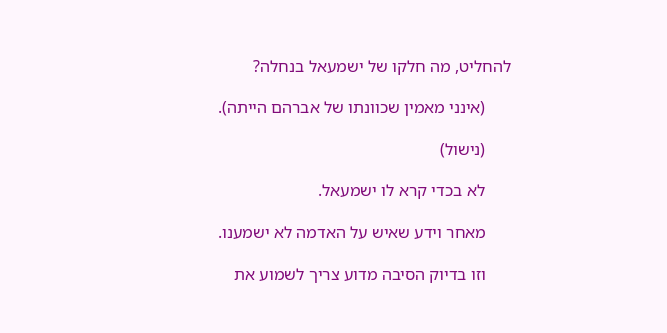להחליט, מה חלקו של ישמעאל בנחלה?

      (אינני מאמין שכוונתו של אברהם הייתה).

      (נישול)

      לא בכדי קרא לו ישמעאל.

      מאחר וידע שאיש על האדמה לא ישמענו.

      וזו בדיוק הסיבה מדוע צריך לשמוע את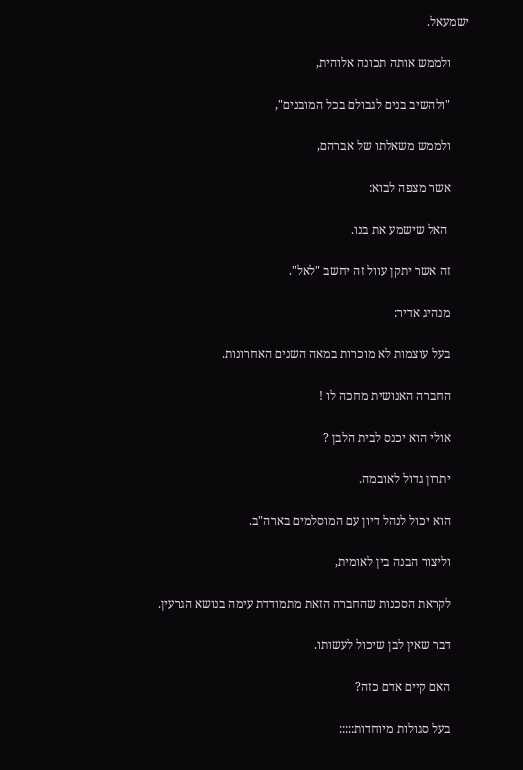ישמעאל.

      ולממש אותה תכונה אלוהית,

      "ולהשיב בנים לגבולם בכל המובנים",

      ולממש משאלתו של אברהם,

      אשר מצפה לבוא:

       האל שישמע את בנו.

      זה אשר יתקן עוול זה יחשב "לאל".

      מנהיג אדיר:

      בעל עוצמות לא מוכרות במאה השנים האחרונות.

      החברה האנושית מחכה לו !

      אולי הוא יכנס לבית הלבן ?

      יתרון גדול לאובמה.

      הוא יכול לנהל דיון עם המוסלמים בארה"ב.

      וליצור הבנה בין לאומית,

      לקראת הסכנות שהחברה הזאת מתמודדת עימה בנושא הגרעין.

      דבר שאין לבן שיכול לעשותו.

      האם קיים אדם כזה?

      בעל סגולות מיוחדות:::::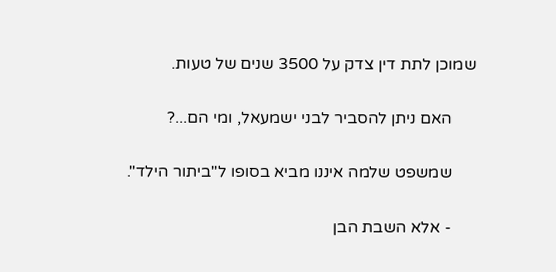שמוכן לתת דין צדק על 3500 שנים של טעות.

      האם ניתן להסביר לבני ישמעאל, ומי הם...?

      שמשפט שלמה איננו מביא בסופו ל"ביתור הילד".

      - אלא השבת הבן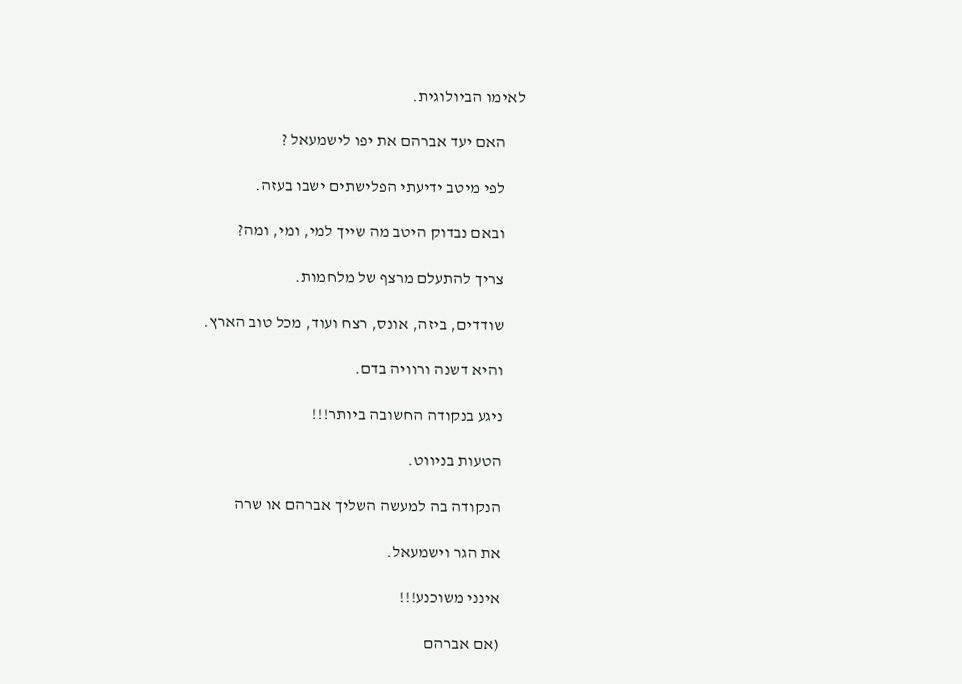לאימו הביולוגית.

      האם יעד אברהם את יפו לישמעאל ?

      לפי מיטב ידיעתי הפלישתים ישבו בעזה.

      ובאם נבדוק היטב מה שייך למי, ומי, ומה?

      צריך להתעלם מרצף של מלחמות.

      שודדים, ביזה, אונס, רצח ועוד, מכל טוב הארץ.

      והיא דשנה ורוויה בדם.

      ניגע בנקודה החשובה ביותר!!!

      הטעות בניווט.

      הנקודה בה למעשה השליך אברהם או שרה

      את הגר וישמעאל.

      אינני משוכנע!!!

      (אם אברהם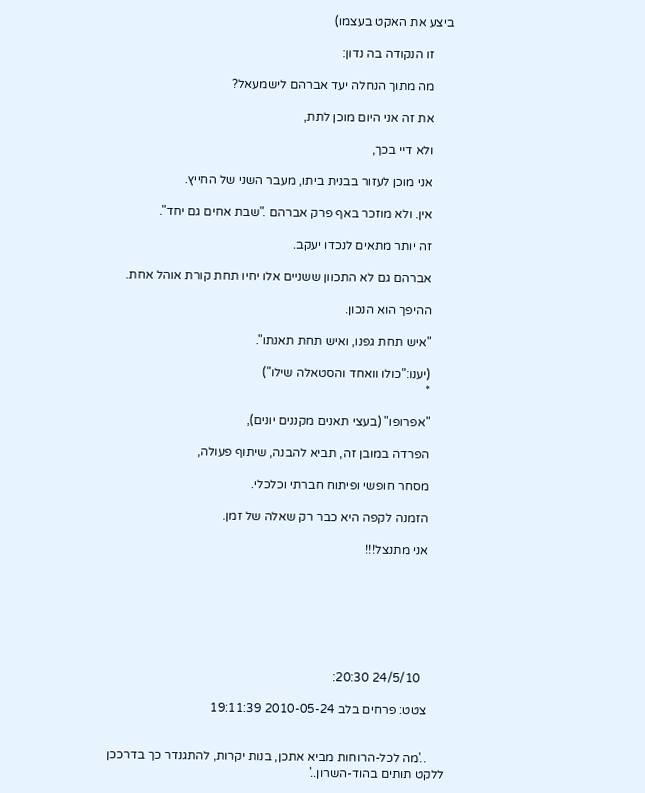ביצע את האקט בעצמו)

      זו הנקודה בה נדון:

      מה מתוך הנחלה יעד אברהם לישמעאל?

      את זה אני היום מוכן לתת,

      ולא דיי בכך,

      אני מוכן לעזור בבנית ביתו, מעבר השני של החייץ.

      אין. ולא מוזכר באף פרק אברהם ."שבת אחים גם יחד".

      זה יותר מתאים לנכדו יעקב.

      אברהם גם לא התכוון ששניים אלו יחיו תחת קורת אוהל אחת.

      ההיפך הוא הנכון.

      "איש תחת גפנו, ואיש תחת תאנתו".

      (יענו:"כולו וואחד והסטאלה שילו")
      *

      "אפרופו" (בעצי תאנים מקננים יונים),

      הפרדה במובן זה, תביא להבנה, שיתוף פעולה,

      מסחר חופשי ופיתוח חברתי וכלכלי.

      הזמנה לקפה היא כבר רק שאלה של זמן.

      אני מתנצל!!!







        24/5/10 20:30:

      צטט: פרחים בלב 2010-05-24 19:11:39


      ..'מה לכל-הרוחות מביא אתכן, בנות יקרות, להתגנדר כך בדרככן ללקט תותים בהוד-השרון..'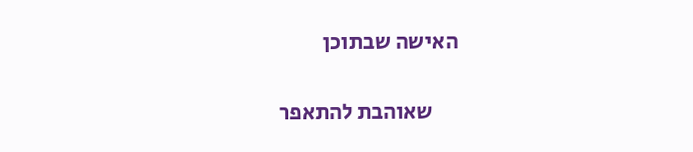האישה שבתוכן

      שאוהבת להתאפר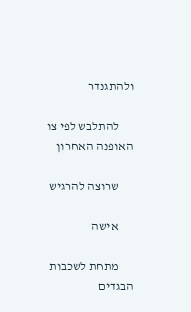ולהתגנדר

      להתלבש לפי צו האופנה האחרון

      שרוצה להרגיש

      אישה

      מתחת לשכבות הבגדים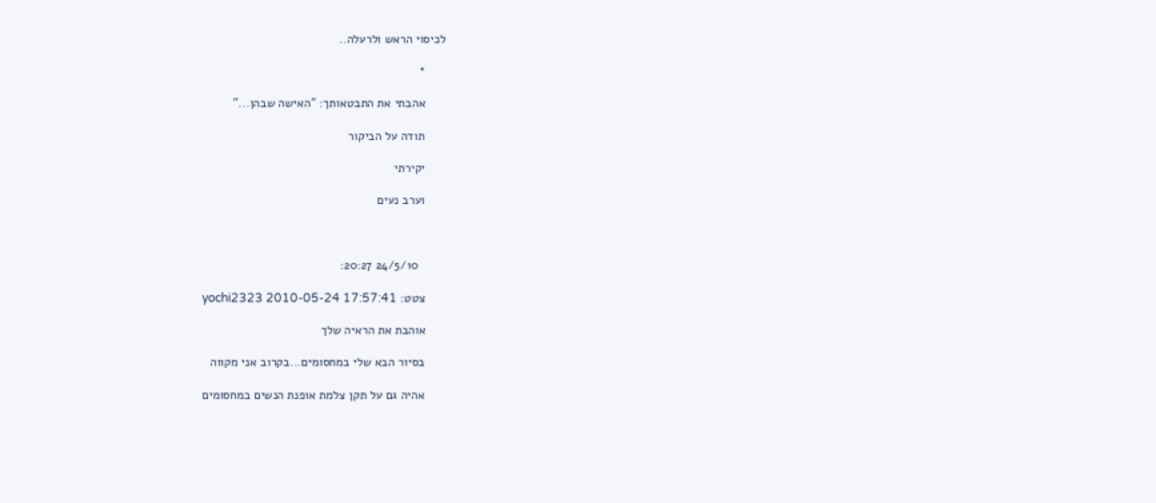לכיסוי הראש ולרעלה..

      *

      אהבתי את התבטאותך: "האישה שבהן..."

      תודה על הביקור

      יקירתי

      וערב נעים



        24/5/10 20:27:

      צטט: yochi2323 2010-05-24 17:57:41

      אוהבת את הראיה שלך

      בסיור הבא שלי במחסומים...בקרוב אני מקווה

      אהיה גם על תקן צלמת אופנת הנשים במחסומים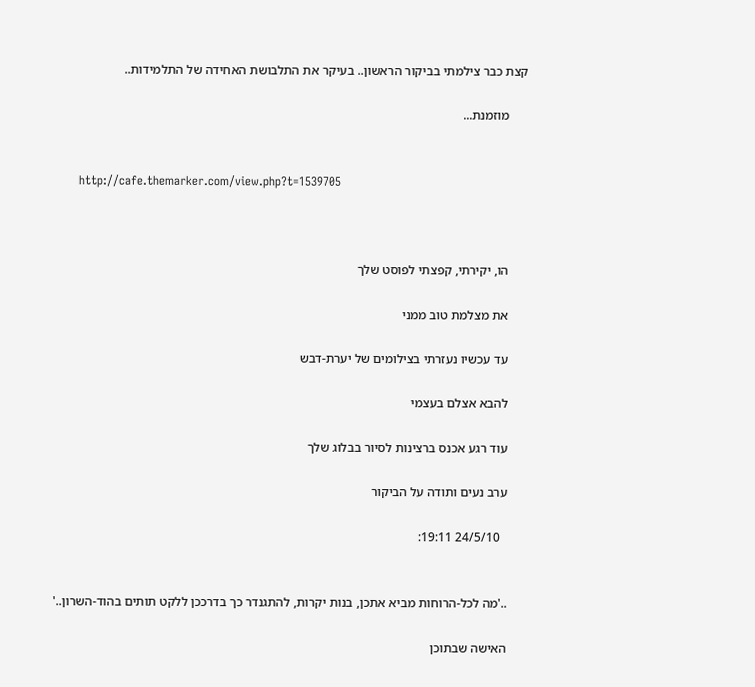קצת כבר צילמתי בביקור הראשון.. בעיקר את התלבושת האחידה של התלמידות..

      מוזמנת...


      http://cafe.themarker.com/view.php?t=1539705



      הו, יקירתי, קפצתי לפוסט שלך

      את מצלמת טוב ממני

      עד עכשיו נעזרתי בצילומים של יערת-דבש

      להבא אצלם בעצמי

      עוד רגע אכנס ברצינות לסיור בבלוג שלך

      ערב נעים ותודה על הביקור

        24/5/10 19:11:


      ..'מה לכל-הרוחות מביא אתכן, בנות יקרות, להתגנדר כך בדרככן ללקט תותים בהוד-השרון..'

      האישה שבתוכן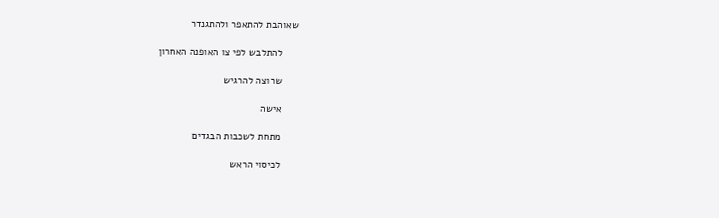שאוהבת להתאפר ולהתגנדר

      להתלבש לפי צו האופנה האחרון

      שרוצה להרגיש

      אישה

      מתחת לשכבות הבגדים

      לכיסוי הראש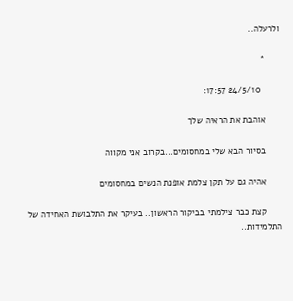ולרעלה..

      *

        24/5/10 17:57:

      אוהבת את הראיה שלך

      בסיור הבא שלי במחסומים...בקרוב אני מקווה

      אהיה גם על תקן צלמת אופנת הנשים במחסומים

      קצת כבר צילמתי בביקור הראשון.. בעיקר את התלבושת האחידה של התלמידות..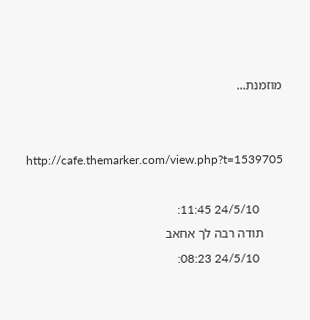מוזמנת...


      http://cafe.themarker.com/view.php?t=1539705

        24/5/10 11:45:
      תודה רבה לך אחאב
        24/5/10 08:23: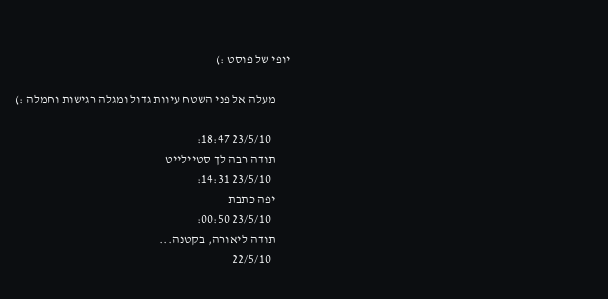יופי של פוסט :)

      מעלה אל פני השטח עיוות גדול ומגלה רגישות וחמלה :)

        23/5/10 18:47:
      תודה רבה לך סטיילייט
        23/5/10 14:31:
      יפה כתבת
        23/5/10 00:50:
      תודה ליאורה, בקטנה...
        22/5/10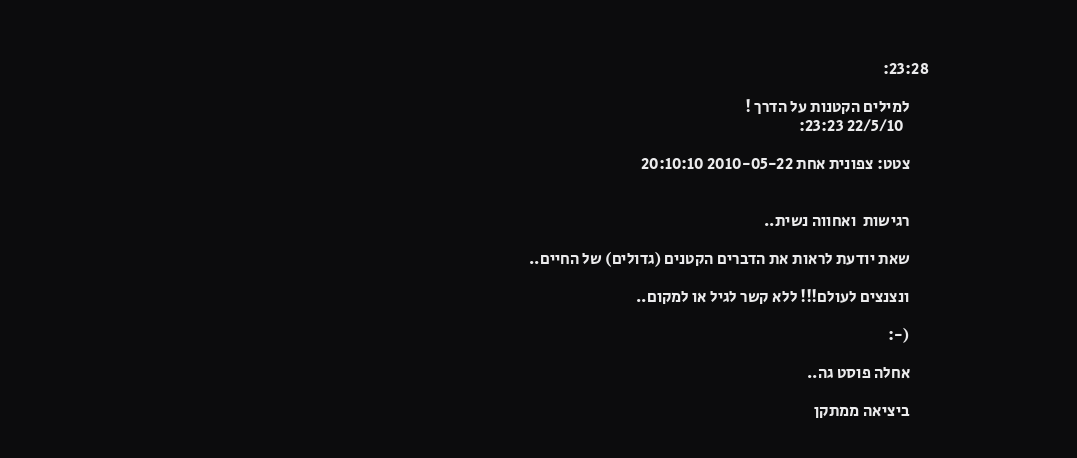23:28:

      למילים הקטנות על הדרך !
        22/5/10 23:23:

      צטט: צפונית אחת 2010-05-22 20:10:10


      רגישות  ואחווה נשית..

      שאת יודעת לראות את הדברים הקטנים (גדולים) של החיים..

      ונצנצים לעולם!!! ללא קשר לגיל או למקום..

      (-:

      אחלה פוסט גה..

      ביציאה ממתקן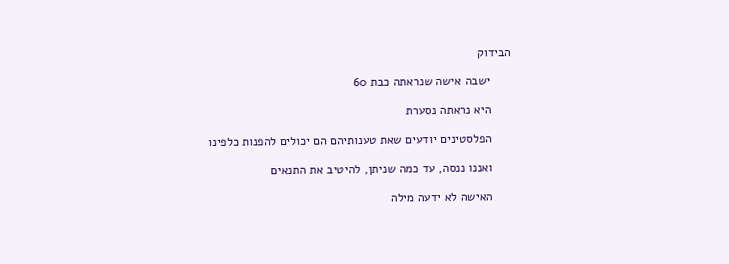הבידוק

      ישבה אישה שנראתה כבת 60

      היא נראתה נסערת

      הפלסטינים יודעים שאת טענותיהם הם יכולים להפנות כלפינו

      ואננו ננסה, עד כמה שניתן, להיטיב את התנאים

      האישה לא ידעה מילה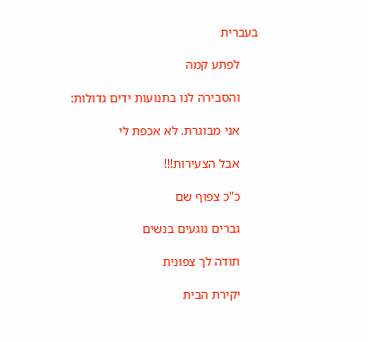בעברית

      לפתע קמה

      והסבירה לנו בתנועות ידים גדולות:

      אני מבוגרת. לא אכפת לי

      אבל הצעירות!!!

      כ"כ צפוף שם

      גברים נוגעים בנשים

      תודה לך צפונית

      יקירת הבית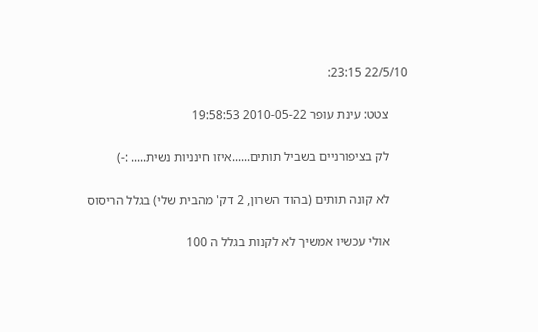22/5/10 23:15:

      צטט: עינת עופר 2010-05-22 19:58:53

      לק בציפורניים בשביל תותים......איזו חינניות נשית..... :-)

      לא קונה תותים (בהוד השרון, 2 דק' מהבית שלי) בגלל הריסוס

      אולי עכשיו אמשיך לא לקנות בגלל ה 100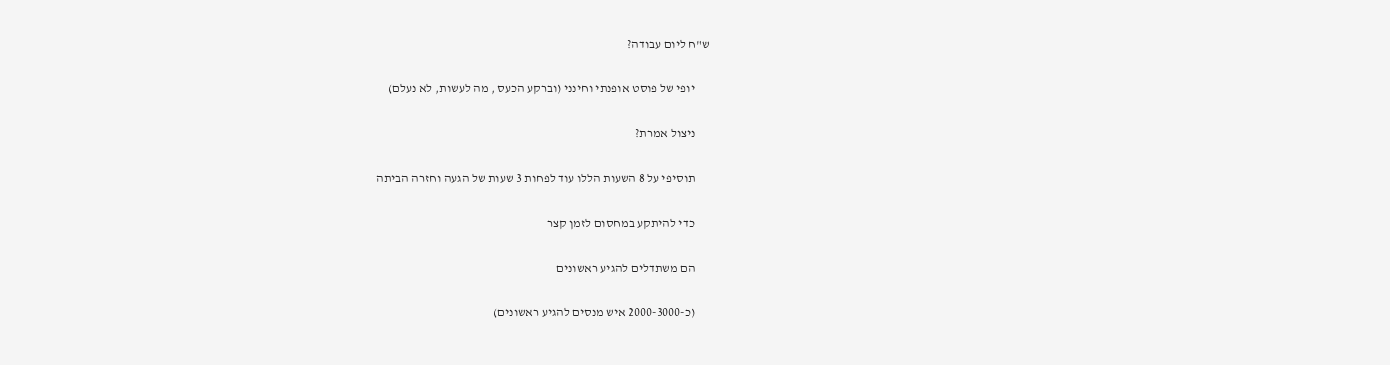ש"ח ליום עבודה?

      יופי של פוסט אופנתי וחינני (וברקע הכעס , מה לעשות, לא נעלם)

      ניצול אמרת?

      תוסיפי על 8 השעות הללו עוד לפחות 3 שעות של הגעה וחזרה הביתה

      כדי להיתקע במחסום לזמן קצר

      הם משתדלים להגיע ראשונים

      (כ-2000-3000 איש מנסים להגיע ראשונים)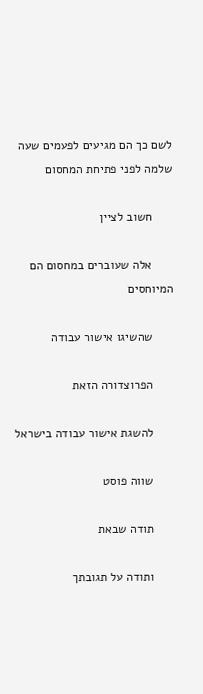לשם כך הם מגיעים לפעמים שעה שלמה לפני פתיחת המחסום

      חשוב לציין

      אלה שעוברים במחסום הם המיוחסים

      שהשיגו אישור עבודה

      הפרוצדורה הזאת

      להשגת אישור עבודה בישראל

      שווה פוסט

      תודה שבאת

      ותודה על תגובתך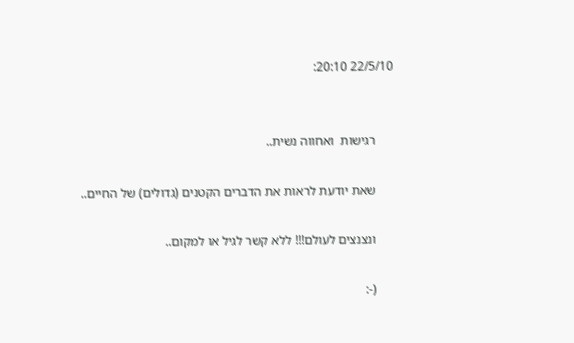22/5/10 20:10:


      רגישות  ואחווה נשית..

      שאת יודעת לראות את הדברים הקטנים (גדולים) של החיים..

      ונצנצים לעולם!!! ללא קשר לגיל או למקום..

      (-: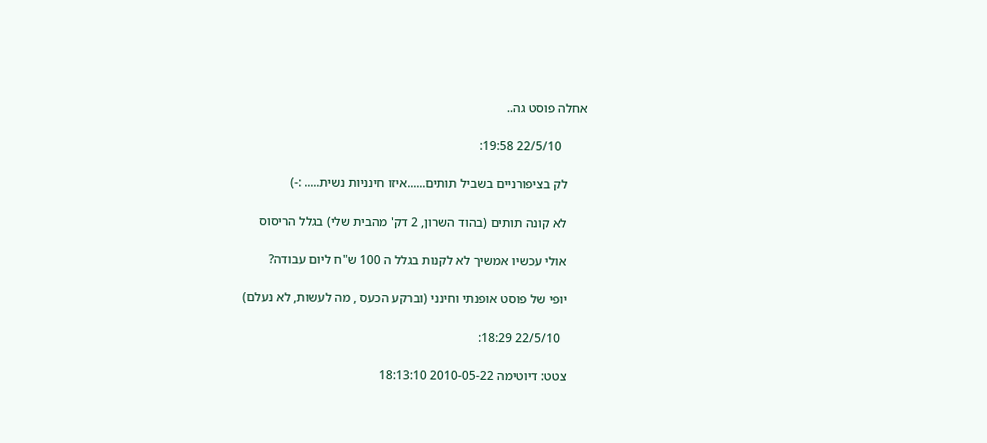אחלה פוסט גה..

        22/5/10 19:58:

      לק בציפורניים בשביל תותים......איזו חינניות נשית..... :-)

      לא קונה תותים (בהוד השרון, 2 דק' מהבית שלי) בגלל הריסוס

      אולי עכשיו אמשיך לא לקנות בגלל ה 100 ש"ח ליום עבודה?

      יופי של פוסט אופנתי וחינני (וברקע הכעס , מה לעשות, לא נעלם)

        22/5/10 18:29:

      צטט: דיוטימה 2010-05-22 18:13:10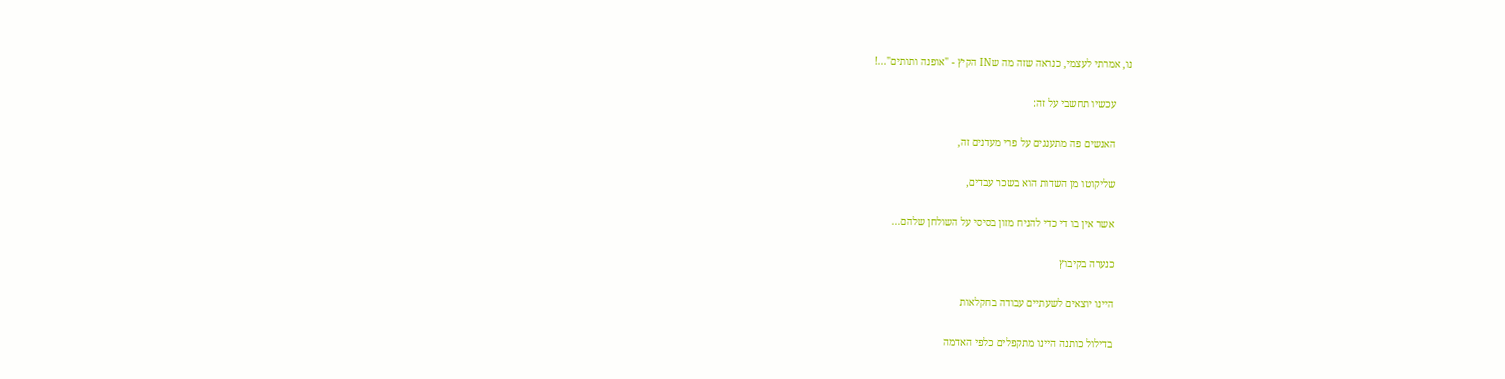נו, אמרתי לעצמי, כנראה שזה מה שIN הקיץ - "אופנה ותותים"...!

      עכשיו תחשבי על זה:

      האנשים פה מתענגים על פרי מעדנים זה,

      שליקוטו מן השדות הוא בשכר עבדים,

      אשר אין בו די כדי להניח מזון בסיסי על השולחן שלהם...

      כנערה בקיבוץ

      היינו יוצאים לשעתיים עבודה בחקלאות

      בדילול כותנה היינו מתקפלים כלפי האדמה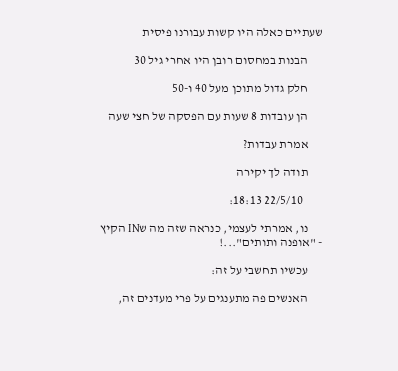שעתיים כאלה היו קשות עבורנו פיסית

      הבנות במחסום רובן היו אחרי גיל 30

      חלק גדול מתוכן מעל 40 ו-50

      הן עובדות 8 שעות עם הפסקה של חצי שעה

      אמרת עבדות?

      תודה לך יקירה

        22/5/10 18:13:

      נו, אמרתי לעצמי, כנראה שזה מה שIN הקיץ - "אופנה ותותים"...!

      עכשיו תחשבי על זה:

      האנשים פה מתענגים על פרי מעדנים זה,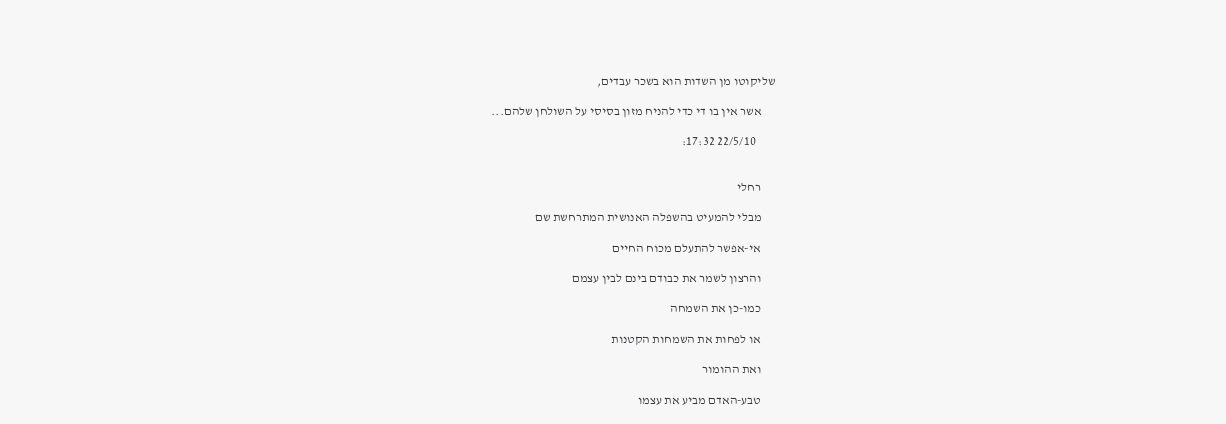שליקוטו מן השדות הוא בשכר עבדים,

      אשר אין בו די כדי להניח מזון בסיסי על השולחן שלהם...

        22/5/10 17:32:


      רחלי

      מבלי להמעיט בהשפלה האנושית המתרחשת שם

      אי-אפשר להתעלם מכוח החיים

      והרצון לשמר את כבודם בינם לבין עצמם

      כמו-כן את השמחה

      או לפחות את השמחות הקטנות

      ואת ההומור

      טבע-האדם מביע את עצמו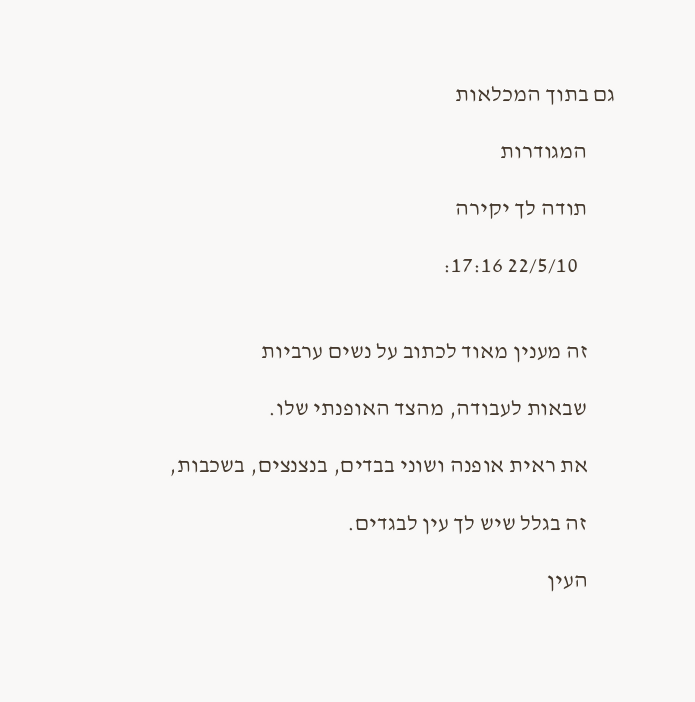גם בתוך המכלאות

      המגודרות

      תודה לך יקירה

        22/5/10 17:16:


      זה מענין מאוד לכתוב על נשים ערביות

      שבאות לעבודה, מהצד האופנתי שלו.

      את ראית אופנה ושוני בבדים, בנצנצים, בשכבות,

      זה בגלל שיש לך עין לבגדים.

      העין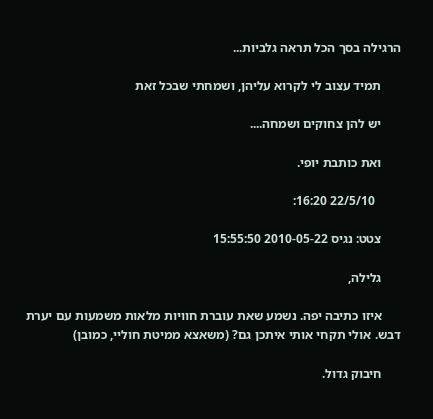הרגילה בסך הכל תראה גלביות...

      תמיד עצוב לי לקרוא עליהן, ושמחתי שבכל זאת

      יש להן צחוקים ושמחה....

      ואת כותבת יופי.

        22/5/10 16:20:

      צטט: נגיס 2010-05-22 15:55:50

      גלילה,

      איזו כתיבה יפה. נשמע שאת עוברת חוויות מלאות משמעות עם יערת דבש. אולי תקחי אותי איתכן גם? (משאצא ממיטת חוליי, כמובן)

      חיבוק גדול.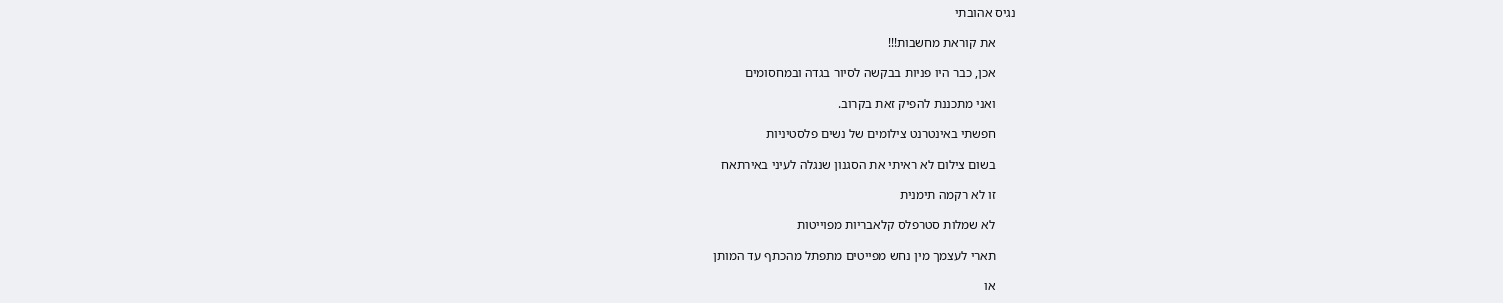נגיס אהובתי

      את קוראת מחשבות!!!

      אכן, כבר היו פניות בבקשה לסיור בגדה ובמחסומים

      ואני מתכננת להפיק זאת בקרוב.

      חפשתי באינטרנט צילומים של נשים פלסטיניות

      בשום צילום לא ראיתי את הסגנון שנגלה לעיני באירתאח

      זו לא רקמה תימנית

      לא שמלות סטרפלס קלאבריות מפוייטות

      תארי לעצמך מין נחש מפייטים מתפתל מהכתף עד המותן

      או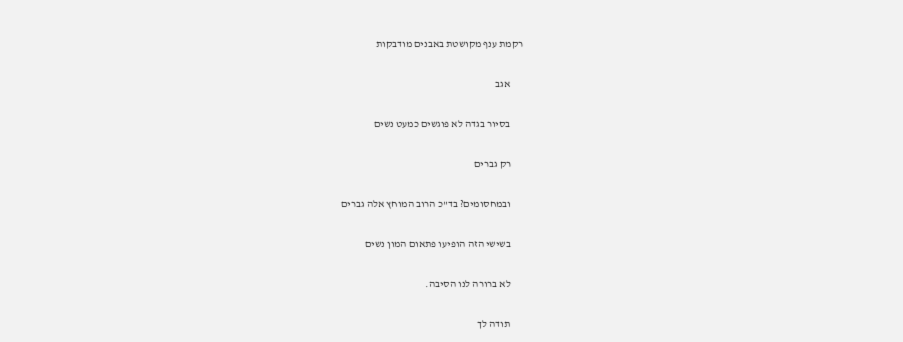רקמת ענף מקושטת באבנים מודבקות

      אגב

      בסיור בגדה לא פוגשים כמעט נשים

      רק גברים

      ובמחסומים? בד"כ הרוב המוחץ אלה גברים

      בשישי הזה הופיעו פתאום המון נשים

      לא ברורה לנו הסיבה.

      תודה לך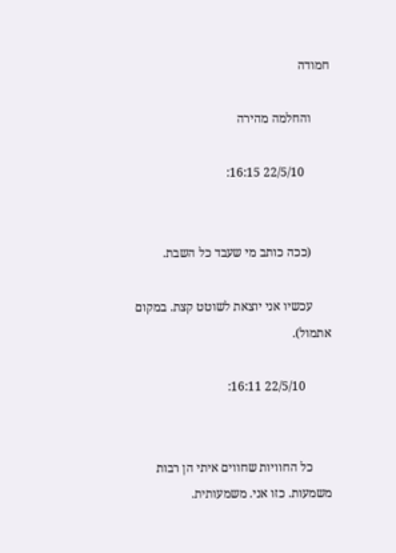חמודה

      והחלמה מהירה

        22/5/10 16:15:


      (ככה כותב מי שעבד כל השבת.

      עכשיו אני יוצאת לשוטט קצת. במקום אתמול).

        22/5/10 16:11:


      כל החוויות שחווים איתי הן רבות משמעות. כזו אני. משמעותית.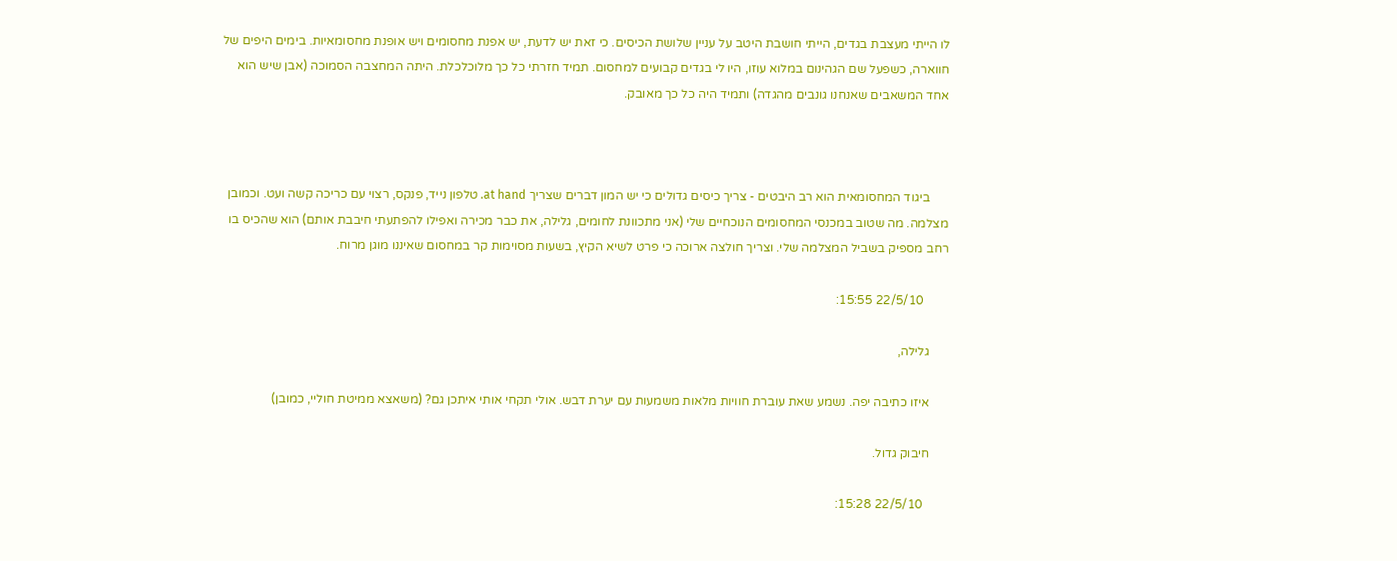לו הייתי מעצבת בגדים, הייתי חושבת היטב על עניין שלושת הכיסים. כי זאת יש לדעת, יש אפנת מחסומים ויש אופנת מחסומאיות. בימים היפים של חווארה, כשפעל שם הגהינום במלוא עוזו, היו לי בגדים קבועים למחסום. תמיד חזרתי כל כך מלוכלכלת. היתה המחצבה הסמוכה (אבן שיש הוא אחד המשאבים שאנחנו גונבים מהגדה) ותמיד היה כל כך מאובק.



      ביגוד המחסומאית הוא רב היבטים - צריך כיסים גדולים כי יש המון דברים שצריך at hand. טלפון נייד, פנקס, רצוי עם כריכה קשה ועט. וכמובן מצלמה. מה שטוב במכנסי המחסומים הנוכחיים שלי (אני מתכוונת לחומים, גלילה, את כבר מכירה ואפילו להפתעתי חיבבת אותם) הוא שהכיס בו רחב מספיק בשביל המצלמה שלי. וצריך חולצה ארוכה כי פרט לשיא הקיץ, בשעות מסוימות קר במחסום שאיננו מוגן מרוח.

        22/5/10 15:55:

      גלילה,

      איזו כתיבה יפה. נשמע שאת עוברת חוויות מלאות משמעות עם יערת דבש. אולי תקחי אותי איתכן גם? (משאצא ממיטת חוליי, כמובן)

      חיבוק גדול.

        22/5/10 15:28: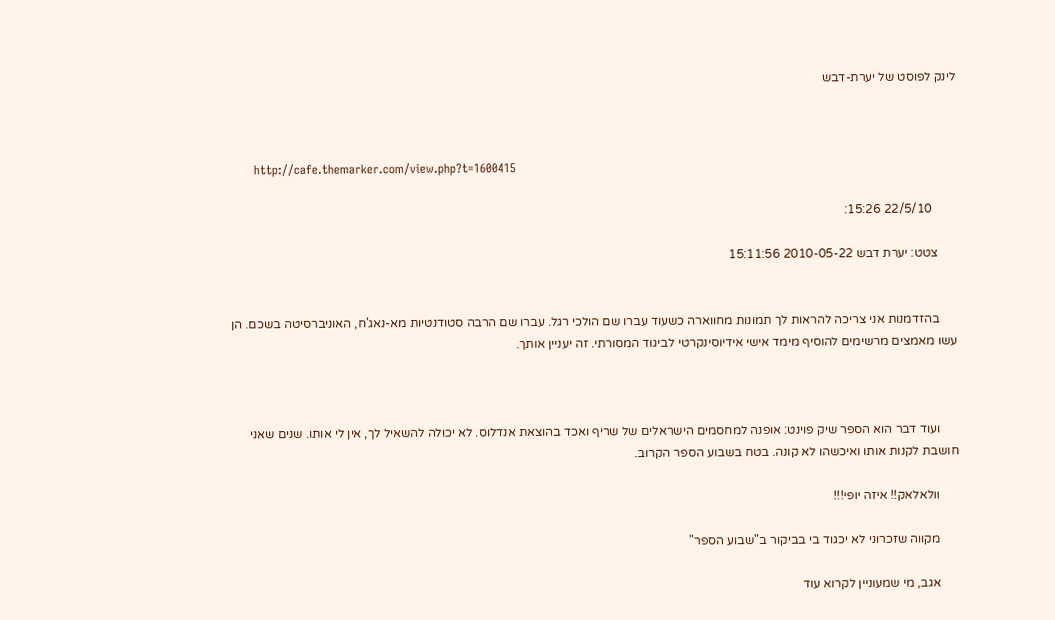לינק לפוסט של יערת-דבש



      http://cafe.themarker.com/view.php?t=1600415

        22/5/10 15:26:

      צטט: יערת דבש 2010-05-22 15:11:56


      בהזדמנות אני צריכה להראות לך תמונות מחווארה כשעוד עברו שם הולכי רגל. עברו שם הרבה סטודנטיות מא-נאג'ח, האוניברסיטה בשכם. הן עשו מאמצים מרשימים להוסיף מימד אישי אידיוסינקרטי לביגוד המסורתי. זה יעניין אותך.



      ועוד דבר הוא הספר שיק פוינט: אופנה למחסמים הישראלים של שריף ואכד בהוצאת אנדלוס. לא יכולה להשאיל לך, אין לי אותו. שנים שאני חושבת לקנות אותו ואיכשהו לא קונה. בטח בשבוע הספר הקרוב.

      וולאלאק!! איזה יופי!!!

      מקווה שזכרוני לא יכגוד בי בביקור ב"שבוע הספר"

      אגב, מי שמעוניין לקרוא עוד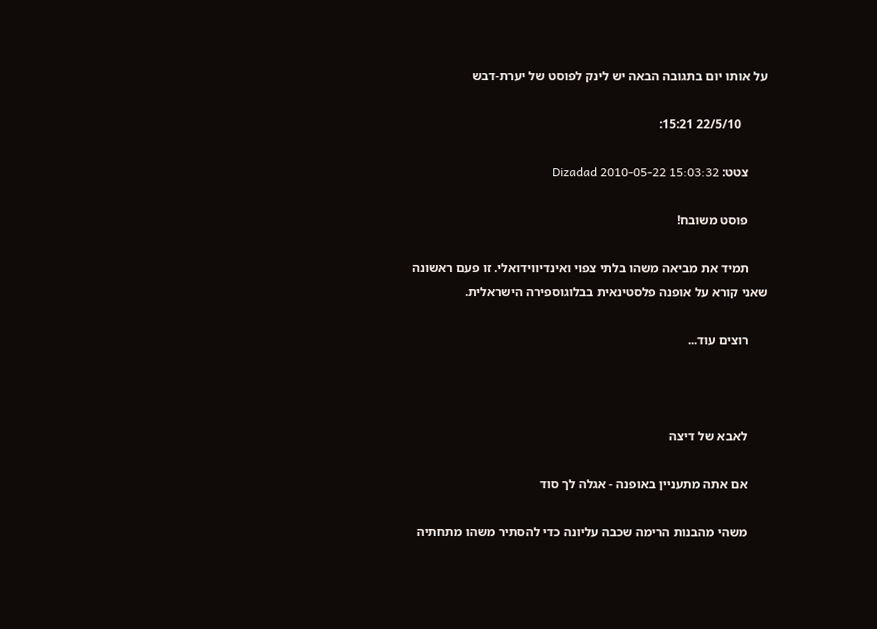על אותו יום בתגובה הבאה יש לינק לפוסט של יערת-דבש

        22/5/10 15:21:

      צטט: Dizadad 2010-05-22 15:03:32

      פוסט משובח!

      תמיד את מביאה משהו בלתי צפוי ואינדיווידואלי. זו פעם ראשונה שאני קורא על אופנה פלסטינאית בבלוגוספירה הישראלית.

      רוצים עוד...



      לאבא של דיצה

      אם אתה מתעניין באופנה - אגלה לך סוד

      משהי מהבנות הרימה שכבה עליונה כדי להסתיר משהו מתחתיה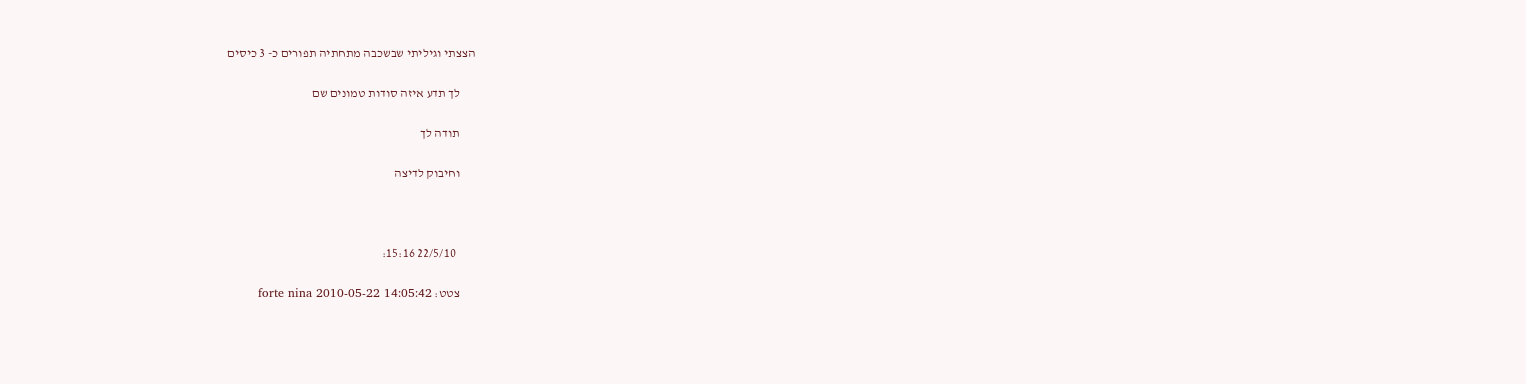הצצתי וגיליתי שבשכבה מתחתיה תפורים כ- 3 כיסים

      לך תדע איזה סודות טמונים שם

      תודה לך

      וחיבוק לדיצה



        22/5/10 15:16:

      צטט: forte nina 2010-05-22 14:05:42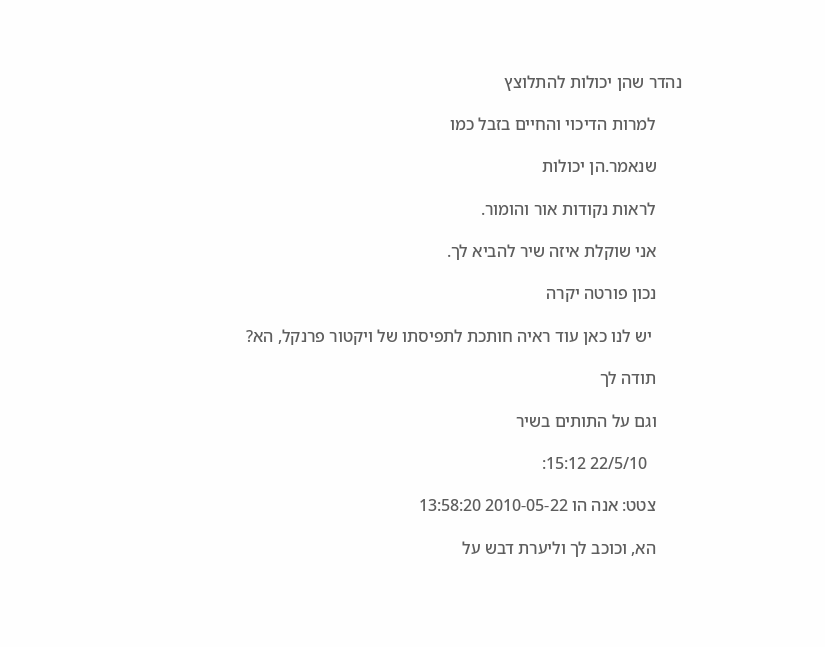נהדר שהן יכולות להתלוצץ

      למרות הדיכוי והחיים בזבל כמו

      שנאמר.הן יכולות

      לראות נקודות אור והומור.

      אני שוקלת איזה שיר להביא לך.

      נכון פורטה יקרה

       יש לנו כאן עוד ראיה חותכת לתפיסתו של ויקטור פרנקל, הא?

      תודה לך

      וגם על התותים בשיר

        22/5/10 15:12:

      צטט: אנה הו 2010-05-22 13:58:20

      הא, וכוכב לך וליערת דבש על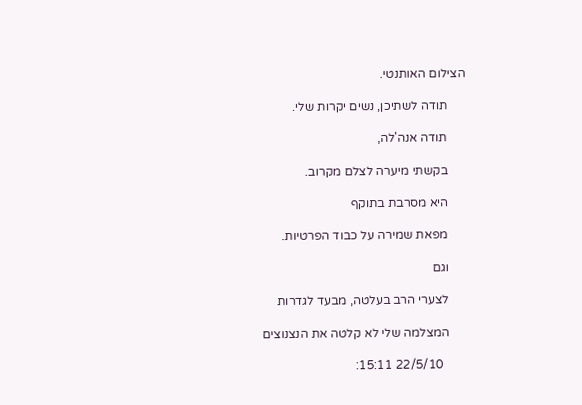הצילום האותנטי.

      תודה לשתיכן, נשים יקרות שלי.

      תודה אנה'לה,

      בקשתי מיערה לצלם מקרוב.

      היא מסרבת בתוקף

      מפאת שמירה על כבוד הפרטיות.

      וגם

      לצערי הרב בעלטה, מבעד לגדרות

      המצלמה שלי לא קלטה את הנצנוצים

        22/5/10 15:11: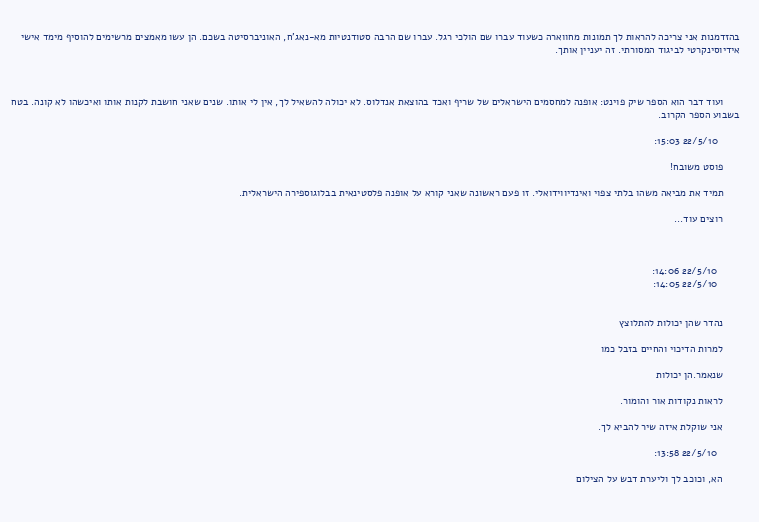בהזדמנות אני צריכה להראות לך תמונות מחווארה כשעוד עברו שם הולכי רגל. עברו שם הרבה סטודנטיות מא-נאג'ח, האוניברסיטה בשכם. הן עשו מאמצים מרשימים להוסיף מימד אישי אידיוסינקרטי לביגוד המסורתי. זה יעניין אותך.



      ועוד דבר הוא הספר שיק פוינט: אופנה למחסמים הישראלים של שריף ואכד בהוצאת אנדלוס. לא יכולה להשאיל לך, אין לי אותו. שנים שאני חושבת לקנות אותו ואיכשהו לא קונה. בטח בשבוע הספר הקרוב.

        22/5/10 15:03:

      פוסט משובח!

      תמיד את מביאה משהו בלתי צפוי ואינדיווידואלי. זו פעם ראשונה שאני קורא על אופנה פלסטינאית בבלוגוספירה הישראלית.

      רוצים עוד...



        22/5/10 14:06:
        22/5/10 14:05:


      נהדר שהן יכולות להתלוצץ

      למרות הדיכוי והחיים בזבל כמו

      שנאמר.הן יכולות

      לראות נקודות אור והומור.

      אני שוקלת איזה שיר להביא לך.

        22/5/10 13:58:

      הא, וכוכב לך וליערת דבש על הצילום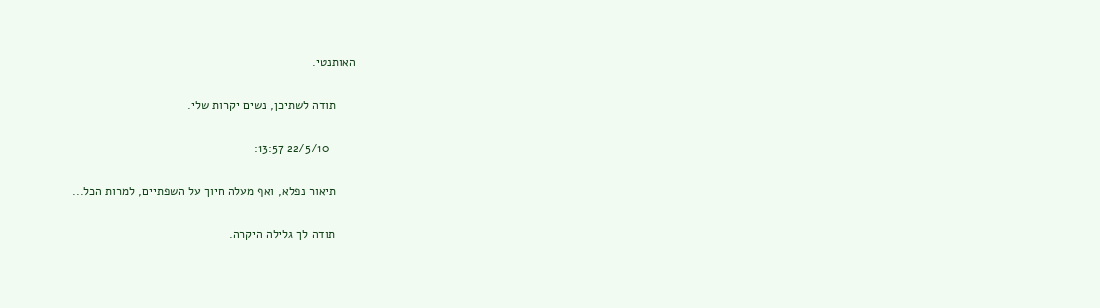האותנטי.

      תודה לשתיכן, נשים יקרות שלי.

        22/5/10 13:57:

      תיאור נפלא, ואף מעלה חיוך על השפתיים, למרות הכל...

      תודה לך גלילה היקרה.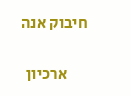חיבוק אנה

      ארכיון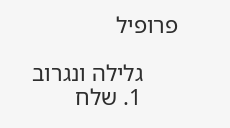פרופיל

      גלילה ונגרוב
      1. שלח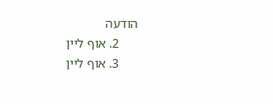הודעה
      2. אוף ליין
      3. אוף ליין